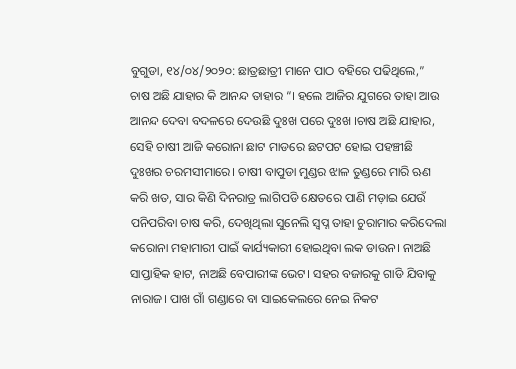ବୁଗୁଡା, ୧୪/୦୪/୨୦୨୦: ଛାତ୍ରଛାତ୍ରୀ ମାନେ ପାଠ ବହିରେ ପଢିଥିଲେ,” ଚାଷ ଅଛି ଯାହାର କି ଆନନ୍ଦ ତାହାର “। ହଲେ ଆଜିର ଯୁଗରେ ତାହା ଆଉ ଆନନ୍ଦ ଦେବା ବଦଳରେ ଦେଉଛି ଦୁଃଖ ପରେ ଦୁଃଖ ।ଚାଷ ଅଛି ଯାହାର, ସେହି ଚାଷୀ ଆଜି କରୋନା ଛାଟ ମାଡରେ ଛଟପଟ ହୋଇ ପହଞ୍ଚୀଛି ଦୁଃଖର ଚରମସୀମାରେ। ଚାଷୀ ବାପୁଡା ମୁଣ୍ଡର ଝାଳ ତୁଣ୍ଡରେ ମାରି ଋଣ କରି ଖତ, ସାର କିଣି ଦିନରାତ୍ର ଲାଗିପଡି କ୍ଷେତରେ ପାଣି ମଡ଼ାଇ ଯେଉଁ ପନିପରିବା ଚାଷ କରି, ଦେଖିଥିଲା ସୁନେଲି ସ୍ୱପ୍ନ ତାହା ଚୁରାମାର କରିଦେଲା କରୋନା ମହାମାରୀ ପାଇଁ କାର୍ଯ୍ୟକାରୀ ହୋଇଥିବା ଲକ ଡାଉନ। ନାଅଛି ସାପ୍ତାହିକ ହାଟ, ନାଅଛି ବେପାରୀଙ୍କ ଭେଟ। ସହର ବଜାରକୁ ଗାଡି ଯିବାକୁ ନାରାଜ। ପାଖ ଗାଁ ଗଣ୍ଡାରେ ବା ସାଇକେଲରେ ନେଇ ନିକଟ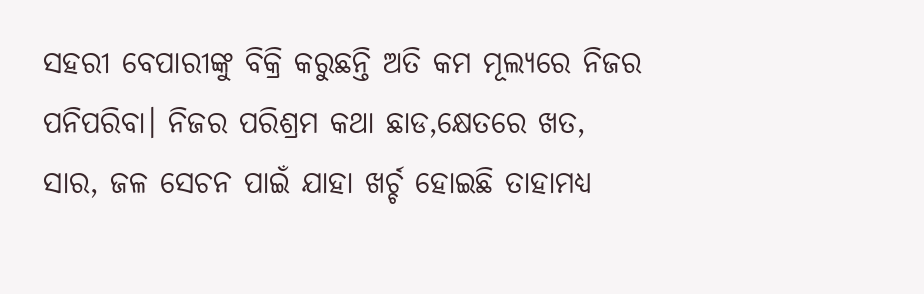ସହରୀ ବେପାରୀଙ୍କୁ ବିକ୍ରି କରୁଛନ୍ତି ଅତି କମ ମୂଲ୍ୟରେ ନିଜର ପନିପରିବା। ନିଜର ପରିଶ୍ରମ କଥା ଛାଡ,କ୍ଷେତରେ ଖତ, ସାର, ଜଳ ସେଚନ ପାଇଁ ଯାହା ଖର୍ଚ୍ଚ ହୋଇଛି ତାହାମଧ୍ୟ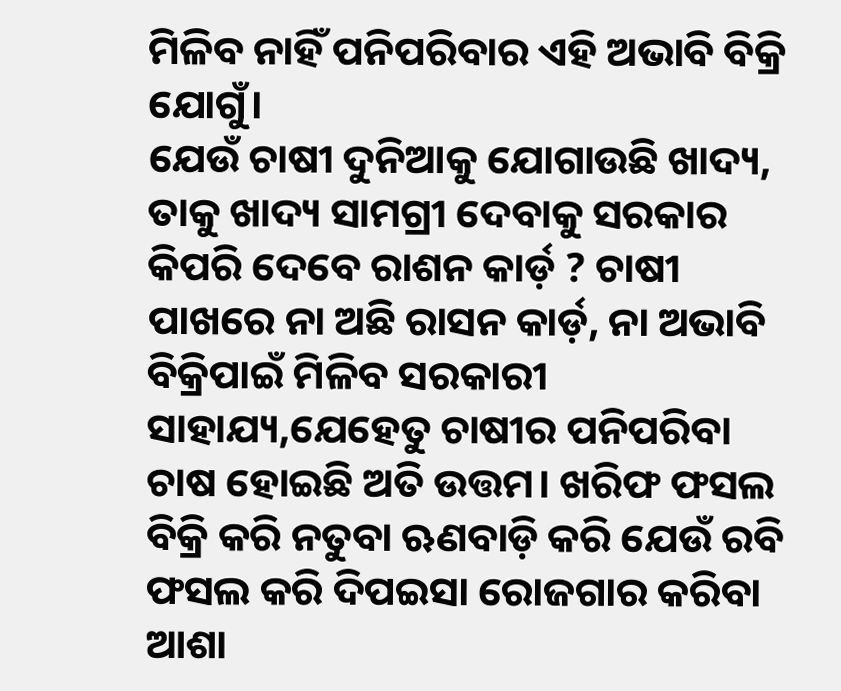ମିଳିବ ନାହିଁ ପନିପରିବାର ଏହି ଅଭାବି ବିକ୍ରି ଯୋଗୁଁ।
ଯେଉଁ ଚାଷୀ ଦୁନିଆକୁ ଯୋଗାଉଛି ଖାଦ୍ୟ, ତାକୁ ଖାଦ୍ୟ ସାମଗ୍ରୀ ଦେବାକୁ ସରକାର କିପରି ଦେବେ ରାଶନ କାର୍ଡ଼ ? ଚାଷୀ ପାଖରେ ନା ଅଛି ରାସନ କାର୍ଡ଼, ନା ଅଭାବି ବିକ୍ରିପାଇଁ ମିଳିବ ସରକାରୀ ସାହାଯ୍ୟ,ଯେହେତୁ ଚାଷୀର ପନିପରିବା ଚାଷ ହୋଇଛି ଅତି ଉତ୍ତମ। ଖରିଫ ଫସଲ ବିକ୍ରି କରି ନତୁବା ଋଣବାଡ଼ି କରି ଯେଉଁ ରବି ଫସଲ କରି ଦିପଇସା ରୋଜଗାର କରିବା ଆଶା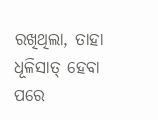ରଖିଥିଲା, ତାହା ଧୂଳିସାତ୍ ହେବା ପରେ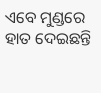ଏବେ ମୁଣ୍ଡରେ ହାତ ଦେଇଛନ୍ତି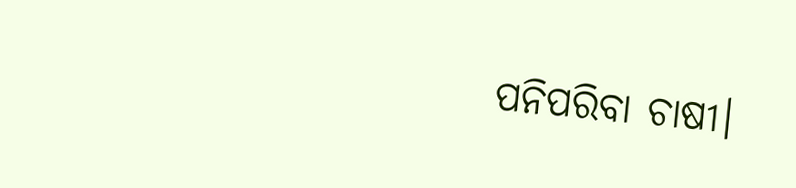ପନିପରିବା ଚାଷୀ।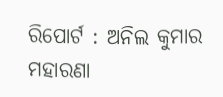ରିପୋର୍ଟ : ଅନିଲ କୁମାର ମହାରଣା